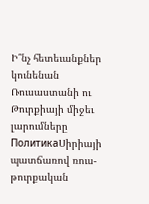Ի՞նչ հետեւանքներ կունենան Ռուսաստանի ու Թուրքիայի միջեւ լարումները
ПолитикаՍիրիայի պատճառով ռուս-թուրքական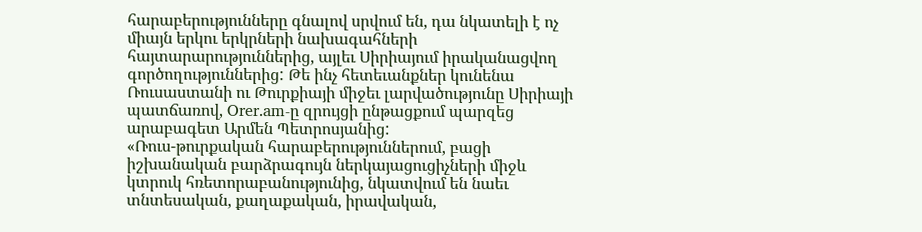հարաբերությունները գնալով սրվում են, դա նկատելի է ոչ միայն երկու երկրների նախագահների հայտարարություններից, այլեւ Սիրիայում իրականացվող գործողություններից: Թե ինչ հետեւանքներ կունենա Ռուսաստանի ու Թուրքիայի միջեւ լարվածությունը Սիրիայի պատճառով, Orer.am-ը զրույցի ընթացքում պարզեց արաբագետ Արմեն Պետրոսյանից:
«Ռուս-թուրքական հարաբերություններում, բացի իշխանական բարձրագույն ներկայացուցիչների միջև կտրուկ հռետորաբանությունից, նկատվում են նաեւ տնտեսական, քաղաքական, իրավական,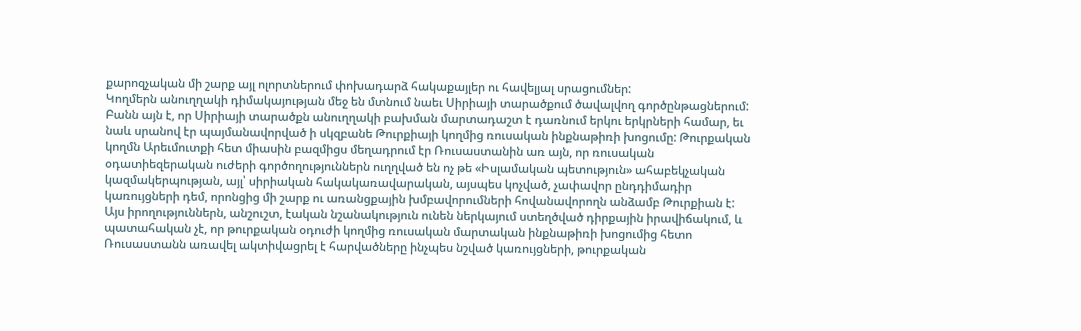քարոզչական մի շարք այլ ոլորտներում փոխադարձ հակաքայլեր ու հավելյալ սրացումներ:
Կողմերն անուղղակի դիմակայության մեջ են մտնում նաեւ Սիրիայի տարածքում ծավալվող գործընթացներում: Բանն այն է, որ Սիրիայի տարածքն անուղղակի բախման մարտադաշտ է դառնում երկու երկրների համար, եւ նաև սրանով էր պայմանավորված ի սկզբանե Թուրքիայի կողմից ռուսական ինքնաթիռի խոցումը: Թուրքական կողմն Արեւմուտքի հետ միասին բազմիցս մեղադրում էր Ռուսաստանին առ այն, որ ռուսական օդատիեզերական ուժերի գործողություններն ուղղված են ոչ թե «Իսլամական պետություն» ահաբեկչական կազմակերպության, այլ՝ սիրիական հակակառավարական, այսպես կոչված, չափավոր ընդդիմադիր կառույցների դեմ, որոնցից մի շարք ու առանցքային խմբավորումների հովանավորողն անձամբ Թուրքիան է:
Այս իրողություններն, անշուշտ, էական նշանակություն ունեն ներկայում ստեղծված դիրքային իրավիճակում, և պատահական չէ, որ թուրքական օդուժի կողմից ռուսական մարտական ինքնաթիռի խոցումից հետո Ռուսաստանն առավել ակտիվացրել է հարվածները ինչպես նշված կառույցների, թուրքական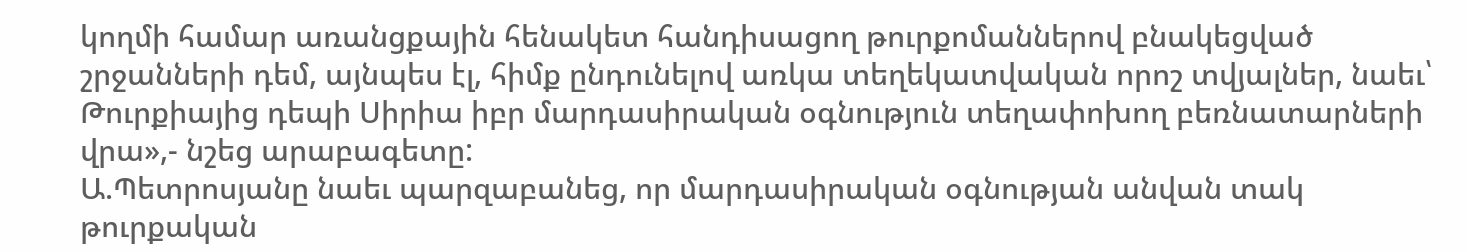կողմի համար առանցքային հենակետ հանդիսացող թուրքոմաններով բնակեցված շրջանների դեմ, այնպես էլ, հիմք ընդունելով առկա տեղեկատվական որոշ տվյալներ, նաեւ՝ Թուրքիայից դեպի Սիրիա իբր մարդասիրական օգնություն տեղափոխող բեռնատարների վրա»,- նշեց արաբագետը:
Ա.Պետրոսյանը նաեւ պարզաբանեց, որ մարդասիրական օգնության անվան տակ թուրքական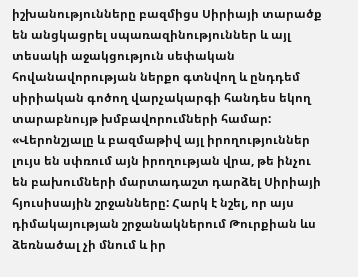իշխանությունները բազմիցս Սիրիայի տարածք են անցկացրել սպառազինություններ և այլ տեսակի աջակցություն սեփական հովանավորության ներքո գտնվող և ընդդեմ սիրիական գոծող վարչակարգի հանդես եկող տարաբնույթ խմբավորումների համար: «Վերոնշյալը և բազմաթիվ այլ իրողություններ լույս են սփռում այն իրողության վրա, թե ինչու են բախումների մարտադաշտ դարձել Սիրիայի հյուսիսային շրջանները: Հարկ է նշել, որ այս դիմակայության շրջանակներում Թուրքիան ևս ձեռնածալ չի մնում և իր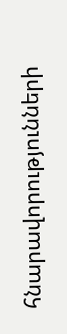հնարավորությունների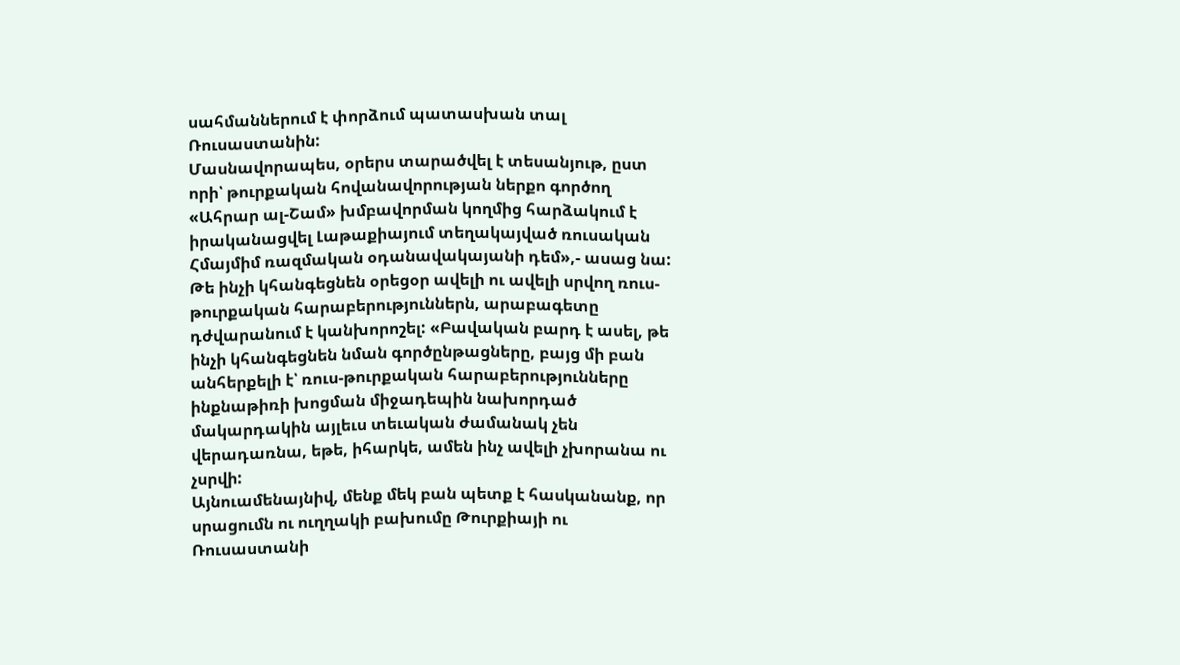սահմաններում է փորձում պատասխան տալ Ռուսաստանին:
Մասնավորապես, օրերս տարածվել է տեսանյութ, ըստ որի՝ թուրքական հովանավորության ներքո գործող «Ահրար ալ-Շամ» խմբավորման կողմից հարձակում է իրականացվել Լաթաքիայում տեղակայված ռուսական Հմայմիմ ռազմական օդանավակայանի դեմ»,- ասաց նա: Թե ինչի կհանգեցնեն օրեցօր ավելի ու ավելի սրվող ռուս-թուրքական հարաբերություններն, արաբագետը դժվարանում է կանխորոշել: «Բավական բարդ է ասել, թե ինչի կհանգեցնեն նման գործընթացները, բայց մի բան անհերքելի է՝ ռուս-թուրքական հարաբերությունները ինքնաթիռի խոցման միջադեպին նախորդած մակարդակին այլեւս տեւական ժամանակ չեն վերադառնա, եթե, իհարկե, ամեն ինչ ավելի չխորանա ու չսրվի:
Այնուամենայնիվ, մենք մեկ բան պետք է հասկանանք, որ սրացումն ու ուղղակի բախումը Թուրքիայի ու Ռուսաստանի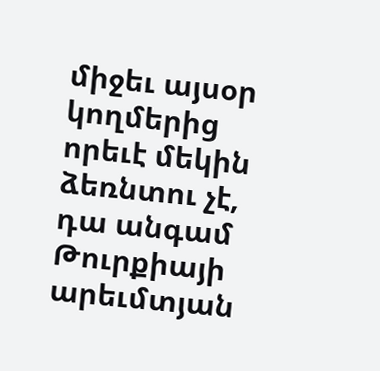միջեւ այսօր կողմերից որեւէ մեկին ձեռնտու չէ, դա անգամ Թուրքիայի արեւմտյան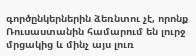գործընկերներին ձեռնտու չէ, որոնք Ռուսաստանին համարում են լուրջ մրցակից և մինչ այս լուռ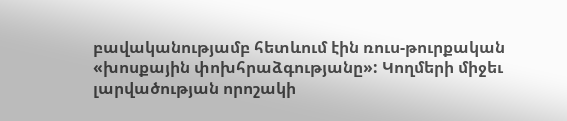բավականությամբ հետևում էին ռուս-թուրքական «խոսքային փոխհրաձգությանը»: Կողմերի միջեւ լարվածության որոշակի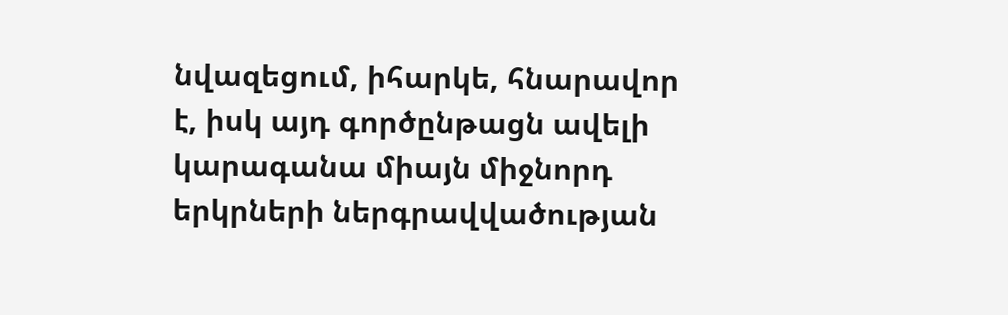նվազեցում, իհարկե, հնարավոր է, իսկ այդ գործընթացն ավելի կարագանա միայն միջնորդ երկրների ներգրավվածության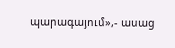պարագայում»,- ասաց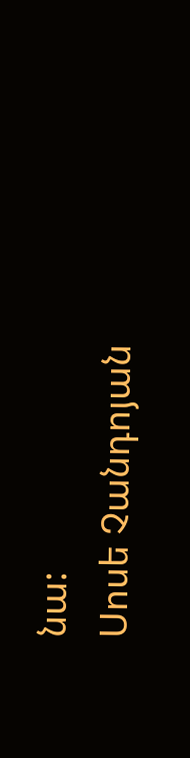նա:
Սոսե Չանդոյան